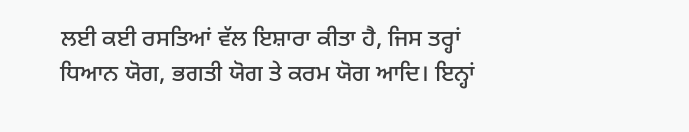ਲਈ ਕਈ ਰਸਤਿਆਂ ਵੱਲ ਇਸ਼ਾਰਾ ਕੀਤਾ ਹੈ, ਜਿਸ ਤਰ੍ਹਾਂ ਧਿਆਨ ਯੋਗ, ਭਗਤੀ ਯੋਗ ਤੇ ਕਰਮ ਯੋਗ ਆਦਿ। ਇਨ੍ਹਾਂ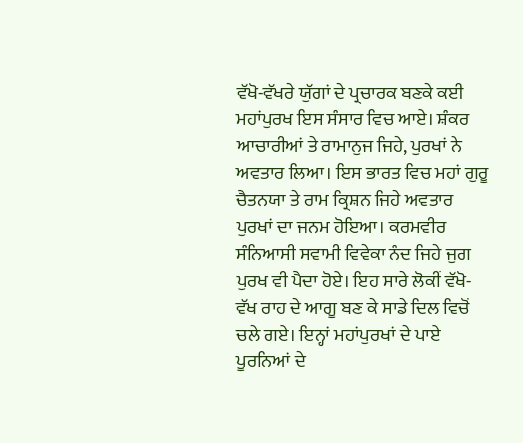ਵੱਖੋ-ਵੱਖਰੇ ਯੁੱਗਾਂ ਦੇ ਪ੍ਰਚਾਰਕ ਬਣਕੇ ਕਈ ਮਹਾਂਪੁਰਖ ਇਸ ਸੰਸਾਰ ਵਿਚ ਆਏ। ਸ਼ੰਕਰ ਆਚਾਰੀਆਂ ਤੇ ਰਾਮਾਨੁਜ ਜਿਹੇ, ਪੁਰਖਾਂ ਨੇ ਅਵਤਾਰ ਲਿਆ। ਇਸ ਭਾਰਤ ਵਿਚ ਮਹਾਂ ਗੁਰੂ ਚੈਤਨਯਾ ਤੇ ਰਾਮ ਕ੍ਰਿਸ਼ਨ ਜਿਹੇ ਅਵਤਾਰ ਪੁਰਖਾਂ ਦਾ ਜਨਮ ਹੋਇਆ। ਕਰਮਵੀਰ ਸੰਨਿਆਸੀ ਸਵਾਮੀ ਵਿਵੇਕਾ ਨੰਦ ਜਿਹੇ ਜੁਗ ਪੁਰਖ ਵੀ ਪੈਦਾ ਹੋਏ। ਇਹ ਸਾਰੇ ਲੋਕੀਂ ਵੱਖੋ-ਵੱਖ ਰਾਹ ਦੇ ਆਗੂ ਬਣ ਕੇ ਸਾਡੇ ਦਿਲ ਵਿਚੋਂ ਚਲੇ ਗਏ। ਇਨ੍ਹਾਂ ਮਹਾਂਪੁਰਖਾਂ ਦੇ ਪਾਏ ਪੂਰਨਿਆਂ ਦੇ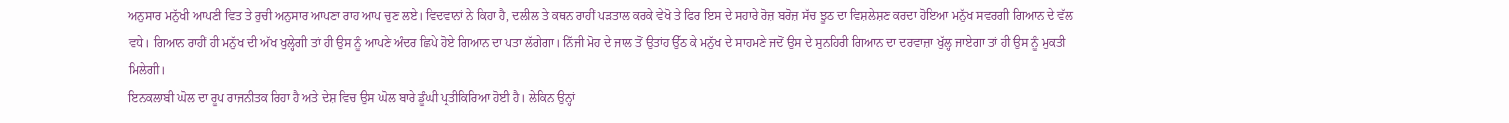ਅਨੁਸਾਰ ਮਨੁੱਖੀ ਆਪਣੀ ਵਿਤ ਤੇ ਰੁਚੀ ਅਨੁਸਾਰ ਆਪਣਾ ਰਾਹ ਆਪ ਚੁਣ ਲਏ। ਵਿਦਵਾਨਾਂ ਨੇ ਕਿਹਾ ਹੈ, ਦਲੀਲ ਤੇ ਕਥਨ ਰਾਹੀਂ ਪੜਤਾਲ ਕਰਕੇ ਵੇਖੋ ਤੇ ਫਿਰ ਇਸ ਦੇ ਸਹਾਰੇ ਰੋਜ਼ ਬਰੋਜ਼ ਸੱਚ ਝੂਠ ਦਾ ਵਿਸ਼ਲੇਸ਼ਣ ਕਰਦਾ ਹੋਇਆ ਮਨੁੱਖ ਸਵਰਗੀ ਗਿਆਨ ਦੇ ਵੱਲ ਵਧੇ। ਗਿਆਨ ਰਾਹੀਂ ਹੀ ਮਨੁੱਖ ਦੀ ਅੱਖ ਖੁਲ੍ਹੇਗੀ ਤਾਂ ਹੀ ਉਸ ਨੂੰ ਆਪਣੇ ਅੰਦਰ ਛਿਪੇ ਹੋਏ ਗਿਆਨ ਦਾ ਪਤਾ ਲੱਗੇਗਾ। ਨਿੱਜੀ ਮੋਹ ਦੇ ਜਾਲ ਤੋਂ ਉਤਾਂਹ ਉੱਠ ਕੇ ਮਨੁੱਖ ਦੇ ਸਾਹਮਣੇ ਜਦੋਂ ਉਸ ਦੇ ਸੁਨਹਿਰੀ ਗਿਆਨ ਦਾ ਦਰਵਾਜ਼ਾ ਖੁੱਲ੍ਹ ਜਾਏਗਾ ਤਾਂ ਹੀ ਉਸ ਨੂੰ ਮੁਕਤੀ ਮਿਲੇਗੀ।
ਇਨਕਲਾਬੀ ਘੋਲ ਦਾ ਰੂਪ ਰਾਜਨੀਤਕ ਰਿਹਾ ਹੈ ਅਤੇ ਦੇਸ਼ ਵਿਚ ਉਸ ਘੋਲ ਬਾਰੇ ਡੂੰਘੀ ਪ੍ਰਤੀਕਿਰਿਆ ਹੋਈ ਹੈ। ਲੇਕਿਨ ਉਨ੍ਹਾਂ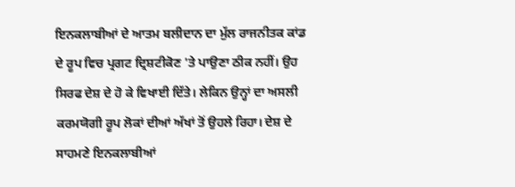ਇਨਕਲਾਬੀਆਂ ਦੇ ਆਤਮ ਬਲੀਦਾਨ ਦਾ ਮੁੱਲ ਰਾਜਨੀਤਕ ਕਾਂਡ ਦੇ ਰੂਪ ਵਿਚ ਪ੍ਰਗਟ ਦ੍ਰਿਸ਼ਟੀਕੋਣ 'ਤੇ ਪਾਉਣਾ ਠੀਕ ਨਹੀਂ। ਉਹ ਸਿਰਫ ਦੇਸ਼ ਦੇ ਹੋ ਕੇ ਵਿਖਾਈ ਦਿੱਤੇ। ਲੇਕਿਨ ਉਨ੍ਹਾਂ ਦਾ ਅਸਲੀ ਕਰਮਯੋਗੀ ਰੂਪ ਲੋਕਾਂ ਦੀਆਂ ਅੱਖਾਂ ਤੋਂ ਉਹਲੇ ਰਿਹਾ। ਦੇਸ਼ ਦੇ ਸਾਹਮਣੇ ਇਨਕਲਾਬੀਆਂ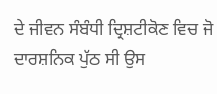ਦੇ ਜੀਵਨ ਸੰਬੰਧੀ ਦ੍ਰਿਸ਼ਟੀਕੋਣ ਵਿਚ ਜੋ ਦਾਰਸ਼ਨਿਕ ਪੁੱਠ ਸੀ ਉਸ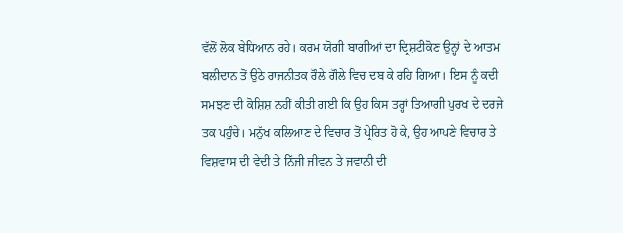ਵੱਲੋਂ ਲੋਕ ਬੇਧਿਆਨ ਰਹੇ। ਕਰਮ ਯੋਗੀ ਬਾਗੀਆਂ ਦਾ ਦ੍ਰਿਸ਼ਟੀਕੋਣ ਉਨ੍ਹਾਂ ਦੇ ਆਤਮ ਬਲੀਦਾਨ ਤੋਂ ਉਠੇ ਰਾਜਨੀਤਕ ਰੌਲੇ ਗੌਲੇ ਵਿਚ ਦਬ ਕੇ ਰਹਿ ਗਿਆ। ਇਸ ਨੂੰ ਕਦੀ ਸਮਝਣ ਦੀ ਕੋਸ਼ਿਸ਼ ਨਹੀਂ ਕੀਤੀ ਗਈ ਕਿ ਉਹ ਕਿਸ ਤਰ੍ਹਾਂ ਤਿਆਗੀ ਪੁਰਖ ਦੇ ਦਰਜੇ ਤਕ ਪਹੁੰਚੇ। ਮਨੁੱਖ ਕਲਿਆਣ ਦੇ ਵਿਚਾਰ ਤੋਂ ਪ੍ਰੇਰਿਤ ਹੋ ਕੇ, ਉਹ ਆਪਣੇ ਵਿਚਾਰ ਤੇ ਵਿਸ਼ਵਾਸ ਦੀ ਵੇਦੀ ਤੇ ਨਿੱਜੀ ਜੀਵਨ ਤੇ ਜਵਾਨੀ ਦੀ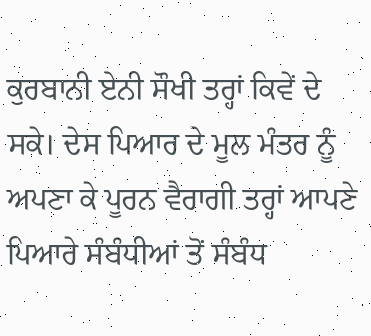ਕੁਰਬਾਨੀ ਏਨੀ ਸੌਖੀ ਤਰ੍ਹਾਂ ਕਿਵੇਂ ਦੇ ਸਕੇ। ਦੇਸ ਪਿਆਰ ਦੇ ਮੂਲ ਮੰਤਰ ਨੂੰ ਅਪਣਾ ਕੇ ਪੂਰਨ ਵੈਰਾਗੀ ਤਰ੍ਹਾਂ ਆਪਣੇ ਪਿਆਰੇ ਸੰਬੰਧੀਆਂ ਤੋਂ ਸੰਬੰਧ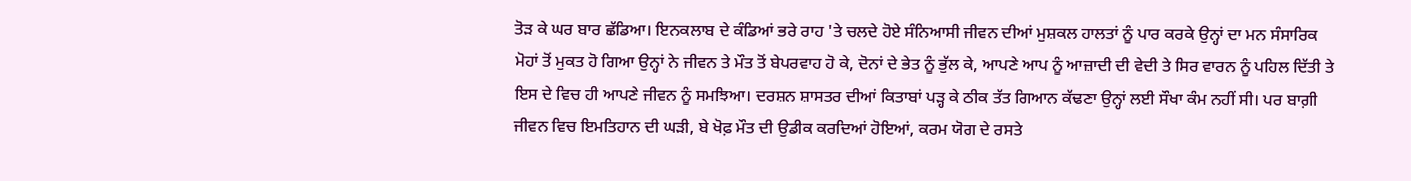ਤੋੜ ਕੇ ਘਰ ਬਾਰ ਛੱਡਿਆ। ਇਨਕਲਾਬ ਦੇ ਕੰਡਿਆਂ ਭਰੇ ਰਾਹ 'ਤੇ ਚਲਦੇ ਹੋਏ ਸੰਨਿਆਸੀ ਜੀਵਨ ਦੀਆਂ ਮੁਸ਼ਕਲ ਹਾਲਤਾਂ ਨੂੰ ਪਾਰ ਕਰਕੇ ਉਨ੍ਹਾਂ ਦਾ ਮਨ ਸੰਸਾਰਿਕ ਮੋਹਾਂ ਤੋਂ ਮੁਕਤ ਹੋ ਗਿਆ ਉਨ੍ਹਾਂ ਨੇ ਜੀਵਨ ਤੇ ਮੌਤ ਤੋਂ ਬੇਪਰਵਾਹ ਹੋ ਕੇ, ਦੋਨਾਂ ਦੇ ਭੇਤ ਨੂੰ ਭੁੱਲ ਕੇ, ਆਪਣੇ ਆਪ ਨੂੰ ਆਜ਼ਾਦੀ ਦੀ ਵੇਦੀ ਤੇ ਸਿਰ ਵਾਰਨ ਨੂੰ ਪਹਿਲ ਦਿੱਤੀ ਤੇ ਇਸ ਦੇ ਵਿਚ ਹੀ ਆਪਣੇ ਜੀਵਨ ਨੂੰ ਸਮਝਿਆ। ਦਰਸ਼ਨ ਸ਼ਾਸਤਰ ਦੀਆਂ ਕਿਤਾਬਾਂ ਪੜ੍ਹ ਕੇ ਠੀਕ ਤੱਤ ਗਿਆਨ ਕੱਢਣਾ ਉਨ੍ਹਾਂ ਲਈ ਸੌਖਾ ਕੰਮ ਨਹੀਂ ਸੀ। ਪਰ ਬਾਗ਼ੀ ਜੀਵਨ ਵਿਚ ਇਮਤਿਹਾਨ ਦੀ ਘੜੀ, ਬੇ ਖੋਫ਼ ਮੌਤ ਦੀ ਉਡੀਕ ਕਰਦਿਆਂ ਹੋਇਆਂ, ਕਰਮ ਯੋਗ ਦੇ ਰਸਤੇ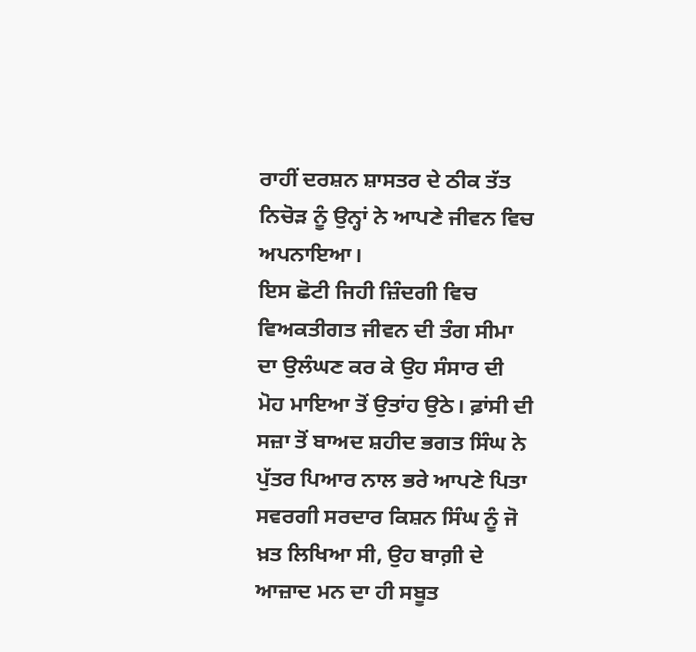ਰਾਹੀਂ ਦਰਸ਼ਨ ਸ਼ਾਸਤਰ ਦੇ ਠੀਕ ਤੱਤ ਨਿਚੋੜ ਨੂੰ ਉਨ੍ਹਾਂ ਨੇ ਆਪਣੇ ਜੀਵਨ ਵਿਚ ਅਪਨਾਇਆ।
ਇਸ ਛੋਟੀ ਜਿਹੀ ਜ਼ਿੰਦਗੀ ਵਿਚ ਵਿਅਕਤੀਗਤ ਜੀਵਨ ਦੀ ਤੰਗ ਸੀਮਾ ਦਾ ਉਲੰਘਣ ਕਰ ਕੇ ਉਹ ਸੰਸਾਰ ਦੀ ਮੋਹ ਮਾਇਆ ਤੋਂ ਉਤਾਂਹ ਉਠੇ। ਫ਼ਾਂਸੀ ਦੀ ਸਜ਼ਾ ਤੋਂ ਬਾਅਦ ਸ਼ਹੀਦ ਭਗਤ ਸਿੰਘ ਨੇ ਪੁੱਤਰ ਪਿਆਰ ਨਾਲ ਭਰੇ ਆਪਣੇ ਪਿਤਾ ਸਵਰਗੀ ਸਰਦਾਰ ਕਿਸ਼ਨ ਸਿੰਘ ਨੂੰ ਜੋ ਖ਼ਤ ਲਿਖਿਆ ਸੀ, ਉਹ ਬਾਗ਼ੀ ਦੇ ਆਜ਼ਾਦ ਮਨ ਦਾ ਹੀ ਸਬੂਤ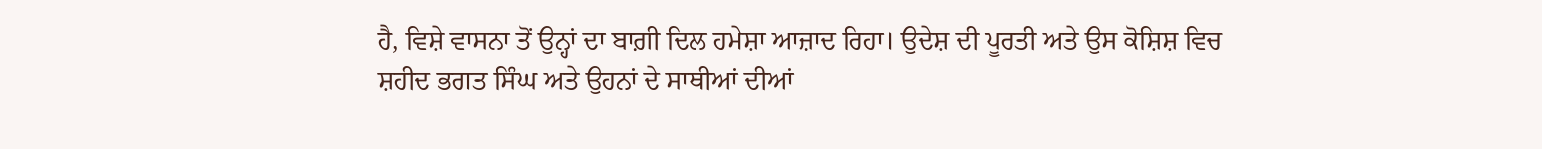ਹੈ, ਵਿਸ਼ੇ ਵਾਸਨਾ ਤੋਂ ਉਨ੍ਹਾਂ ਦਾ ਬਾਗ਼ੀ ਦਿਲ ਹਮੇਸ਼ਾ ਆਜ਼ਾਦ ਰਿਹਾ। ਉਦੇਸ਼ ਦੀ ਪੂਰਤੀ ਅਤੇ ਉਸ ਕੋਸ਼ਿਸ਼ ਵਿਚ
ਸ਼ਹੀਦ ਭਗਤ ਸਿੰਘ ਅਤੇ ਉਹਨਾਂ ਦੇ ਸਾਥੀਆਂ ਦੀਆਂ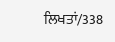ਲਿਖਤਾਂ/338